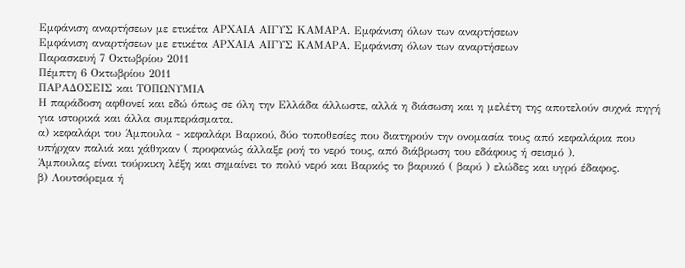Εμφάνιση αναρτήσεων με ετικέτα ΑΡΧΑΙΑ ΑΙΓΥΣ ΚΑΜΑΡΑ. Εμφάνιση όλων των αναρτήσεων
Εμφάνιση αναρτήσεων με ετικέτα ΑΡΧΑΙΑ ΑΙΓΥΣ ΚΑΜΑΡΑ. Εμφάνιση όλων των αναρτήσεων
Παρασκευή 7 Οκτωβρίου 2011
Πέμπτη 6 Οκτωβρίου 2011
ΠΑΡΑΔΟΣΕΙΣ και ΤΟΠΩΝΥΜΙΑ
Η παράδοση αφθονεί και εδώ όπως σε όλη την Ελλάδα άλλωστε, αλλά η διάσωση και η μελέτη της αποτελούν συχνά πηγή για ιστορικά και άλλα συμπεράσματα.
α) κεφαλάρι του Άμπουλα - κεφαλάρι Βαρκού, δύο τοποθεσίες που διατηρούν την ονομασία τους από κεφαλάρια που υπήρχαν παλιά και χάθηκαν ( προφανώς άλλαξε ροή το νερό τους, από διάβρωση του εδάφους ή σεισμό ).
Άμπουλας είναι τούρκικη λέξη και σημαίνει το πολύ νερό και Βαρκός το βαρυκό ( βαρύ ) ελώδες και υγρό έδαφος.
β) Λουτσόρεμα ή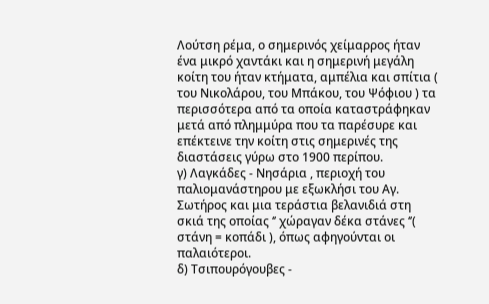Λούτση ρέμα, ο σημερινός χείμαρρος ήταν ένα μικρό χαντάκι και η σημερινή μεγάλη κοίτη του ήταν κτήματα, αμπέλια και σπίτια ( του Νικολάρου, του Μπάκου, του Ψόφιου ) τα περισσότερα από τα οποία καταστράφηκαν μετά από πλημμύρα που τα παρέσυρε και επέκτεινε την κοίτη στις σημερινές της διαστάσεις γύρω στο 1900 περίπου.
γ) Λαγκάδες - Νησάρια , περιοχή του παλιομανάστηρου με εξωκλήσι του Αγ. Σωτήρος και μια τεράστια βελανιδιά στη σκιά της οποίας ‘’ χώραγαν δέκα στάνες ‘’( στάνη = κοπάδι ), όπως αφηγούνται οι παλαιότεροι.
δ) Τσιπουρόγουβες -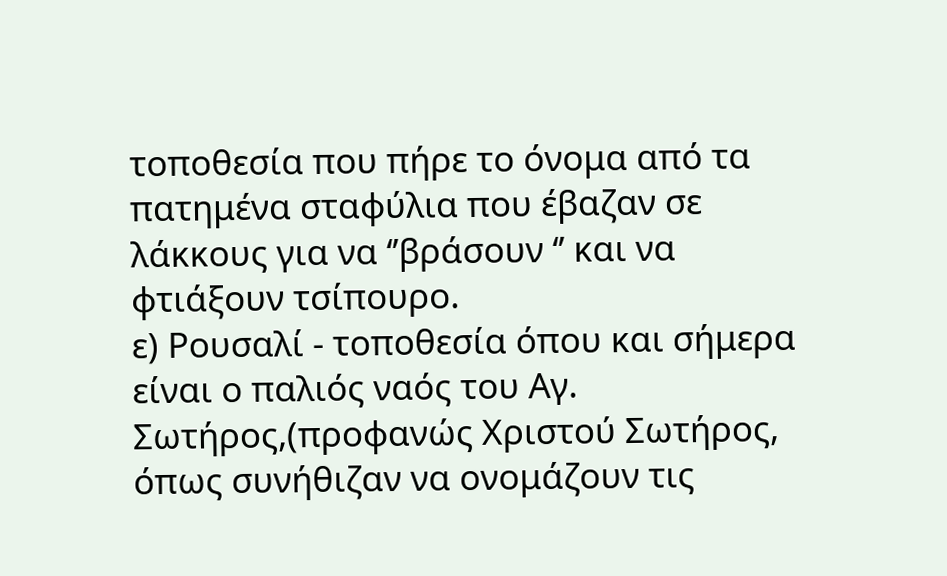τοποθεσία που πήρε το όνομα από τα πατημένα σταφύλια που έβαζαν σε λάκκους για να ‘’βράσουν ‘’ και να φτιάξουν τσίπουρο.
ε) Ρουσαλί - τοποθεσία όπου και σήμερα είναι ο παλιός ναός του Αγ. Σωτήρος,(προφανώς Χριστού Σωτήρος, όπως συνήθιζαν να ονομάζουν τις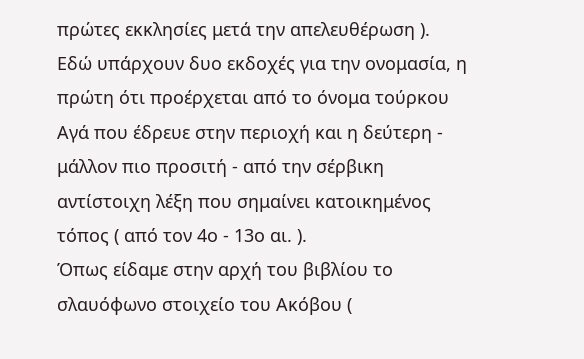πρώτες εκκλησίες μετά την απελευθέρωση ).
Εδώ υπάρχουν δυο εκδοχές για την ονομασία, η πρώτη ότι προέρχεται από το όνομα τούρκου Αγά που έδρευε στην περιοχή και η δεύτερη - μάλλον πιο προσιτή - από την σέρβικη αντίστοιχη λέξη που σημαίνει κατοικημένος τόπος ( από τον 4ο - 13ο αι. ).
Όπως είδαμε στην αρχή του βιβλίου το σλαυόφωνο στοιχείο του Ακόβου (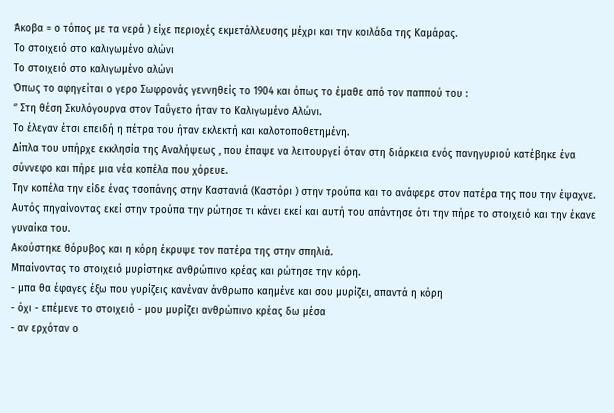Άκοβα = ο τόπος με τα νερά ) είχε περιοχές εκμετάλλευσης μέχρι και την κοιλάδα της Καμάρας.
Το στοιχειό στο καλιγωμένο αλώνι
Το στοιχειό στο καλιγωμένο αλώνι
Όπως το αφηγείται ο γερο Σωφρονάς γεννηθείς το 1904 και όπως το έμαθε από τον παππού του :
‘’ Στη θέση Σκυλόγουρνα στον Ταΰγετο ήταν το Καλιγωμένο Αλώνι.
Το έλεγαν έτσι επειδή η πέτρα του ήταν εκλεκτή και καλοτοποθετημένη.
Δίπλα του υπήρχε εκκλησία της Αναλήψεως , που έπαψε να λειτουργεί όταν στη διάρκεια ενός πανηγυριού κατέβηκε ένα σύννεφο και πήρε μια νέα κοπέλα που χόρευε.
Την κοπέλα την είδε ένας τσοπάνης στην Καστανιά (Καστόρι ) στην τρούπα και το ανάφερε στον πατέρα της που την έψαχνε.
Αυτός πηγαίνοντας εκεί στην τρούπα την ρώτησε τι κάνει εκεί και αυτή του απάντησε ότι την πήρε το στοιχειό και την έκανε γυναίκα του.
Ακούστηκε θόρυβος και η κόρη έκρυψε τον πατέρα της στην σπηλιά.
Μπαίνοντας το στοιχειό μυρίστηκε ανθρώπινο κρέας και ρώτησε την κόρη.
- μπα θα έφαγες έξω που γυρίζεις κανέναν άνθρωπο καημένε και σου μυρίζει, απαντά η κόρη
- όχι - επέμενε το στοιχειό - μου μυρίζει ανθρώπινο κρέας δω μέσα
- αν ερχόταν ο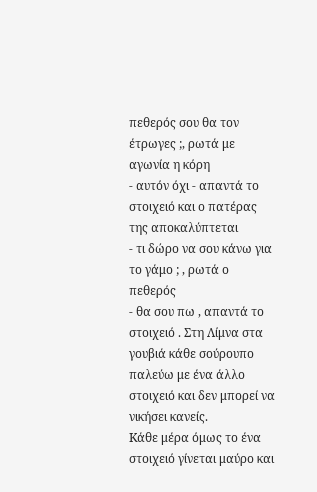πεθερός σου θα τον έτρωγες ;, ρωτά με αγωνία η κόρη
- αυτόν όχι - απαντά το στοιχειό και ο πατέρας της αποκαλύπτεται
- τι δώρο να σου κάνω για το γάμο ; , ρωτά ο πεθερός
- θα σου πω , απαντά το στοιχειό . Στη Λίμνα στα γουβιά κάθε σούρουπο παλεύω με ένα άλλο στοιχειό και δεν μπορεί να νικήσει κανείς.
Kάθε μέρα όμως το ένα στοιχειό γίνεται μαύρο και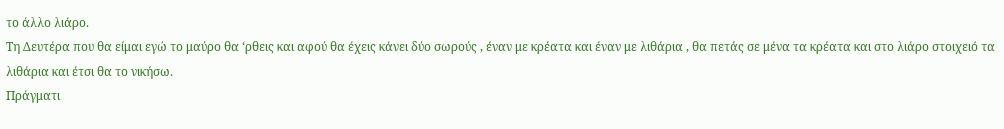το άλλο λιάρο.
Τη Δευτέρα που θα είμαι εγώ το μαύρο θα ‘ρθεις και αφού θα έχεις κάνει δύο σωρούς , έναν με κρέατα και έναν με λιθάρια , θα πετάς σε μένα τα κρέατα και στο λιάρο στοιχειό τα λιθάρια και έτσι θα το νικήσω.
Πράγματι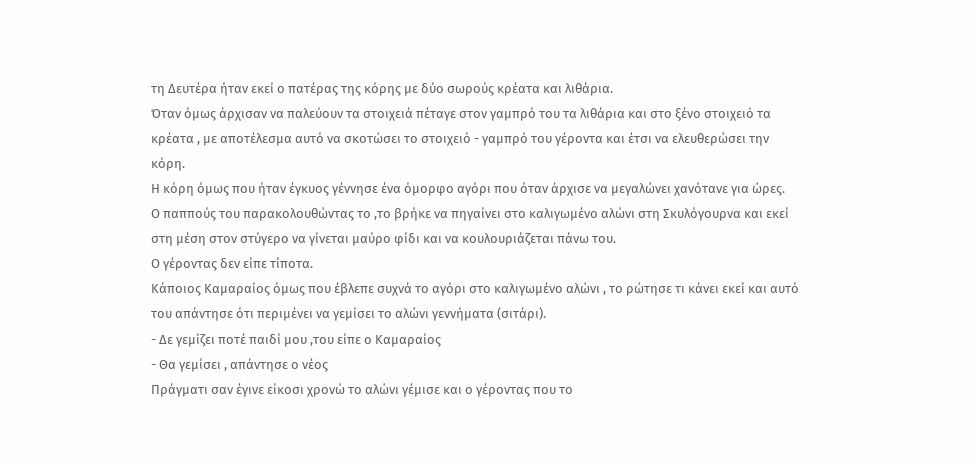τη Δευτέρα ήταν εκεί ο πατέρας της κόρης με δύο σωρούς κρέατα και λιθάρια.
Όταν όμως άρχισαν να παλεύουν τα στοιχειά πέταγε στον γαμπρό του τα λιθάρια και στο ξένο στοιχειό τα κρέατα , με αποτέλεσμα αυτό να σκοτώσει το στοιχειό - γαμπρό του γέροντα και έτσι να ελευθερώσει την κόρη.
Η κόρη όμως που ήταν έγκυος γέννησε ένα όμορφο αγόρι που όταν άρχισε να μεγαλώνει χανότανε για ώρες.
Ο παππούς του παρακολουθώντας το ,το βρήκε να πηγαίνει στο καλιγωμένο αλώνι στη Σκυλόγουρνα και εκεί στη μέση στον στύγερο να γίνεται μαύρο φίδι και να κουλουριάζεται πάνω του.
Ο γέροντας δεν είπε τίποτα.
Κάποιος Καμαραίος όμως που έβλεπε συχνά το αγόρι στο καλιγωμένο αλώνι , το ρώτησε τι κάνει εκεί και αυτό του απάντησε ότι περιμένει να γεμίσει το αλώνι γεννήματα (σιτάρι).
- Δε γεμίζει ποτέ παιδί μου ,του είπε ο Καμαραίος
- Θα γεμίσει , απάντησε ο νέος
Πράγματι σαν έγινε είκοσι χρονώ το αλώνι γέμισε και ο γέροντας που το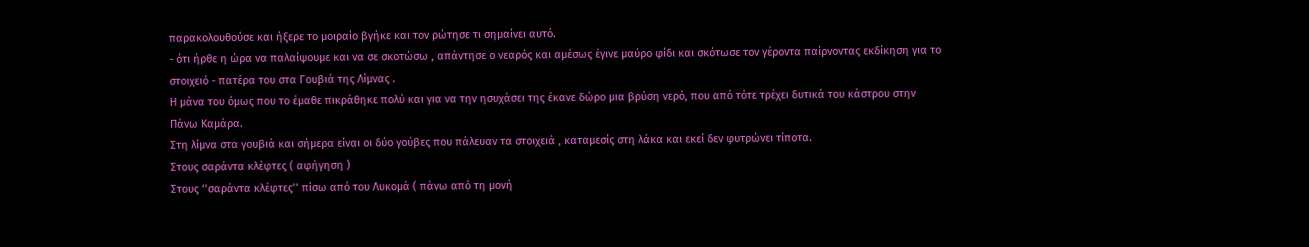παρακολουθούσε και ήξερε το μοιραίο βγήκε και τον ρώτησε τι σημαίνει αυτό.
- ότι ήρθε η ώρα να παλαίψουμε και να σε σκοτώσω , απάντησε ο νεαρός και αμέσως έγινε μαύρο φίδι και σκότωσε τον γέροντα παίρνοντας εκδίκηση για το στοιχειό - πατέρα του στα Γουβιά της Λίμνας .
Η μάνα του όμως που το έμαθε πικράθηκε πολύ και για να την ησυχάσει της έκανε δώρο μια βρύση νερό, που από τότε τρέχει δυτικά του κάστρου στην Πάνω Καμάρα.
Στη λίμνα στα γουβιά και σήμερα είναι οι δύο γούβες που πάλευαν τα στοιχειά , καταμεσίς στη λάκα και εκεί δεν φυτρώνει τίποτα.
Στους σαράντα κλέφτες ( αφήγηση )
Στους ‘’σαράντα κλέφτες’’ πίσω από του Λυκομά ( πάνω από τη μονή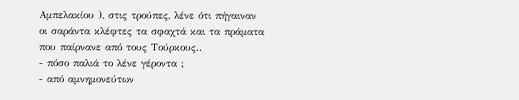Αμπελακίου ), στις τρούπες, λένε ότι πήγαιναν οι σαράντα κλέφτες τα σφαχτά και τα πράματα που παίρνανε από τους Τούρκους..
- πόσο παλιά το λένε γέροντα ;
- από αμνημονεύτων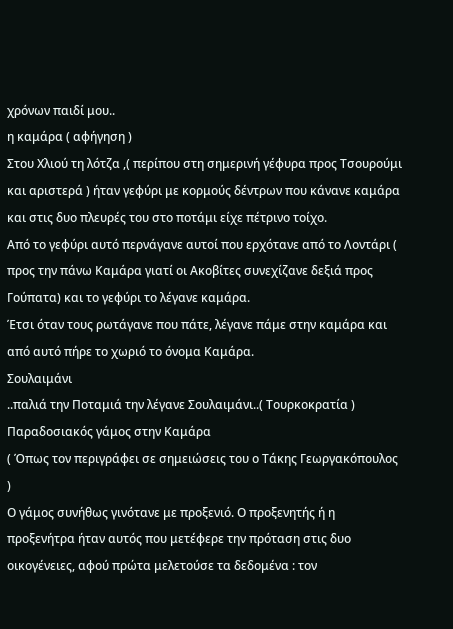χρόνων παιδί μου..
η καμάρα ( αφήγηση )
Στου Χλιού τη λότζα ,( περίπου στη σημερινή γέφυρα προς Τσουρούμι και αριστερά ) ήταν γεφύρι με κορμούς δέντρων που κάνανε καμάρα και στις δυο πλευρές του στο ποτάμι είχε πέτρινο τοίχο.
Από το γεφύρι αυτό περνάγανε αυτοί που ερχότανε από το Λοντάρι ( προς την πάνω Καμάρα γιατί οι Ακοβίτες συνεχίζανε δεξιά προς Γούπατα) και το γεφύρι το λέγανε καμάρα.
Έτσι όταν τους ρωτάγανε που πάτε, λέγανε πάμε στην καμάρα και από αυτό πήρε το χωριό το όνομα Καμάρα.
Σουλαιμάνι
..παλιά την Ποταμιά την λέγανε Σουλαιμάνι..( Τουρκοκρατία )
Παραδοσιακός γάμος στην Καμάρα
( Όπως τον περιγράφει σε σημειώσεις του ο Τάκης Γεωργακόπουλος )
Ο γάμος συνήθως γινότανε με προξενιό. Ο προξενητής ή η προξενήτρα ήταν αυτός που μετέφερε την πρόταση στις δυο οικογένειες, αφού πρώτα μελετούσε τα δεδομένα : τον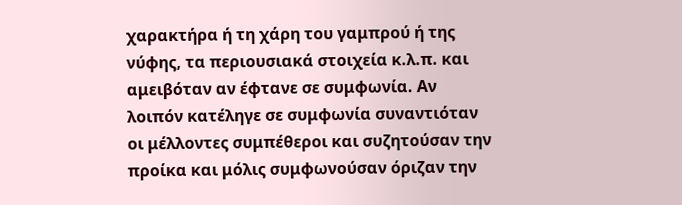χαρακτήρα ή τη χάρη του γαμπρού ή της νύφης, τα περιουσιακά στοιχεία κ.λ.π. και αμειβόταν αν έφτανε σε συμφωνία. Αν λοιπόν κατέληγε σε συμφωνία συναντιόταν οι μέλλοντες συμπέθεροι και συζητούσαν την προίκα και μόλις συμφωνούσαν όριζαν την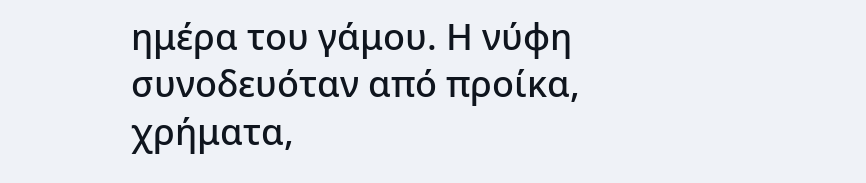ημέρα του γάμου. Η νύφη συνοδευόταν από προίκα, χρήματα,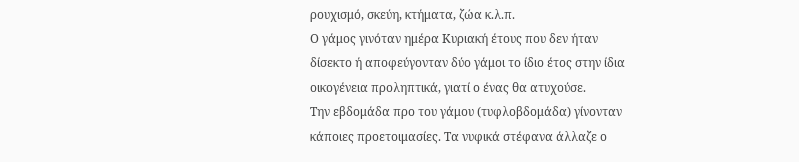ρουχισμό, σκεύη, κτήματα, ζώα κ.λ.π.
Ο γάμος γινόταν ημέρα Κυριακή έτους που δεν ήταν δίσεκτο ή αποφεύγονταν δύο γάμοι το ίδιο έτος στην ίδια οικογένεια προληπτικά, γιατί ο ένας θα ατυχούσε.
Την εβδομάδα προ του γάμου (τυφλοβδομάδα) γίνονταν κάποιες προετοιμασίες. Τα νυφικά στέφανα άλλαζε ο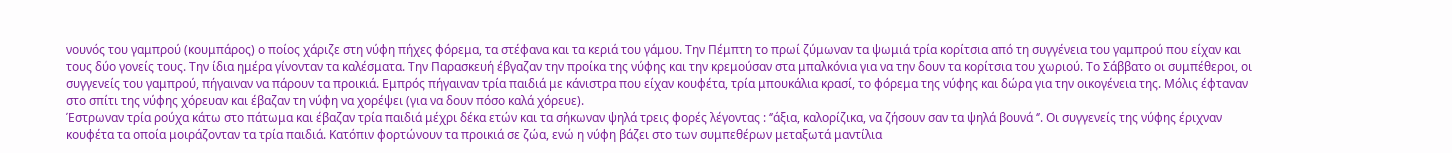νουνός του γαμπρού (κουμπάρος) ο ποίος χάριζε στη νύφη πήχες φόρεμα, τα στέφανα και τα κεριά του γάμου. Την Πέμπτη το πρωί ζύμωναν τα ψωμιά τρία κορίτσια από τη συγγένεια του γαμπρού που είχαν και τους δύο γονείς τους. Την ίδια ημέρα γίνονταν τα καλέσματα. Την Παρασκευή έβγαζαν την προίκα της νύφης και την κρεμούσαν στα μπαλκόνια για να την δουν τα κορίτσια του χωριού. Το Σάββατο οι συμπέθεροι, οι συγγενείς του γαμπρού, πήγαιναν να πάρουν τα προικιά. Εμπρός πήγαιναν τρία παιδιά με κάνιστρα που είχαν κουφέτα, τρία μπουκάλια κρασί, το φόρεμα της νύφης και δώρα για την οικογένεια της. Μόλις έφταναν στο σπίτι της νύφης χόρευαν και έβαζαν τη νύφη να χορέψει (για να δουν πόσο καλά χόρευε).
Έστρωναν τρία ρούχα κάτω στο πάτωμα και έβαζαν τρία παιδιά μέχρι δέκα ετών και τα σήκωναν ψηλά τρεις φορές λέγοντας : ‘’άξια, καλορίζικα, να ζήσουν σαν τα ψηλά βουνά ‘’. Οι συγγενείς της νύφης έριχναν κουφέτα τα οποία μοιράζονταν τα τρία παιδιά. Κατόπιν φορτώνουν τα προικιά σε ζώα, ενώ η νύφη βάζει στο των συμπεθέρων μεταξωτά μαντίλια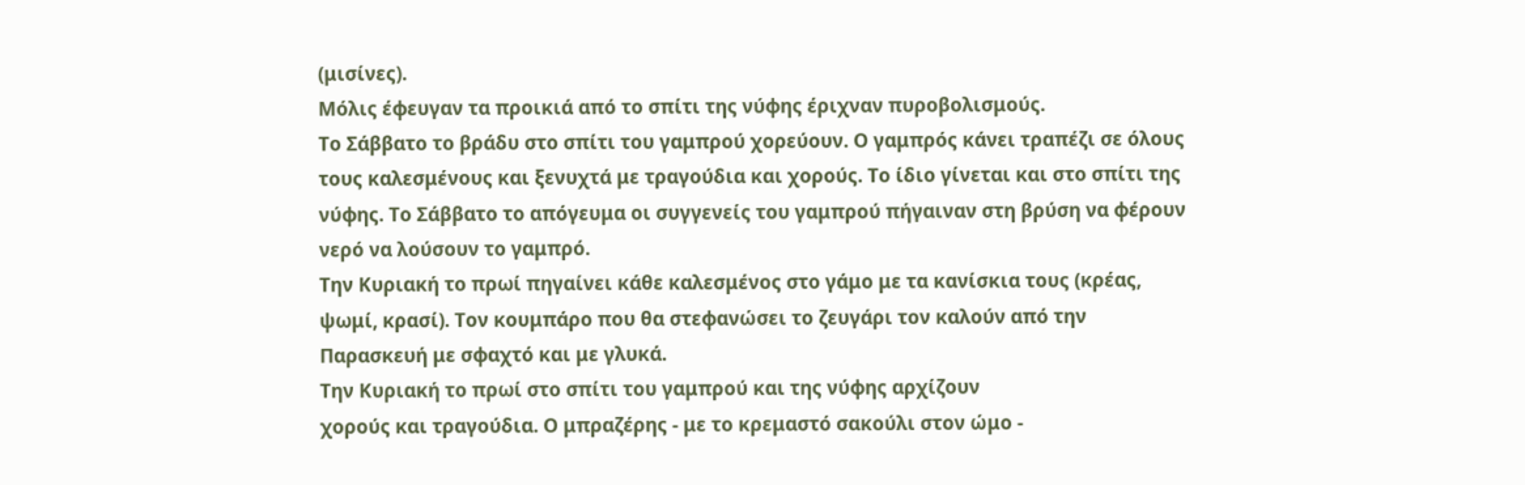(μισίνες).
Μόλις έφευγαν τα προικιά από το σπίτι της νύφης έριχναν πυροβολισμούς.
Το Σάββατο το βράδυ στο σπίτι του γαμπρού χορεύουν. Ο γαμπρός κάνει τραπέζι σε όλους τους καλεσμένους και ξενυχτά με τραγούδια και χορούς. Το ίδιο γίνεται και στο σπίτι της νύφης. Το Σάββατο το απόγευμα οι συγγενείς του γαμπρού πήγαιναν στη βρύση να φέρουν νερό να λούσουν το γαμπρό.
Την Κυριακή το πρωί πηγαίνει κάθε καλεσμένος στο γάμο με τα κανίσκια τους (κρέας, ψωμί, κρασί). Τον κουμπάρο που θα στεφανώσει το ζευγάρι τον καλούν από την Παρασκευή με σφαχτό και με γλυκά.
Την Κυριακή το πρωί στο σπίτι του γαμπρού και της νύφης αρχίζουν
χορούς και τραγούδια. Ο μπραζέρης - με το κρεμαστό σακούλι στον ώμο -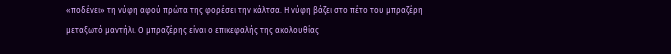«ποδένει» τη νύφη αφού πρώτα της φορέσει την κάλτσα. Η νύφη βάζει στο πέτο του μπραζέρη μεταξωτό μαντήλι. Ο μπραζέρης είναι ο επικεφαλής της ακολουθίας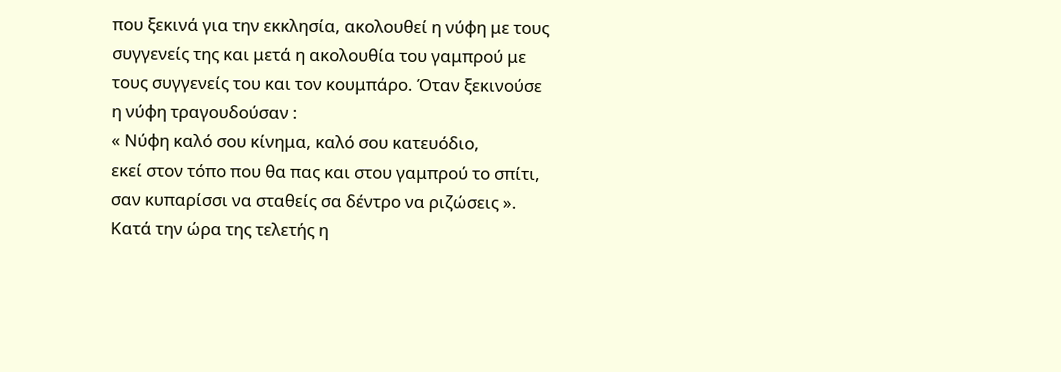που ξεκινά για την εκκλησία, ακολουθεί η νύφη με τους συγγενείς της και μετά η ακολουθία του γαμπρού με τους συγγενείς του και τον κουμπάρο. Όταν ξεκινούσε η νύφη τραγουδούσαν :
« Νύφη καλό σου κίνημα, καλό σου κατευόδιο,
εκεί στον τόπο που θα πας και στου γαμπρού το σπίτι,
σαν κυπαρίσσι να σταθείς σα δέντρο να ριζώσεις ».
Κατά την ώρα της τελετής η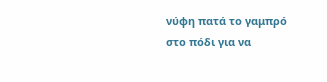νύφη πατά το γαμπρό στο πόδι για να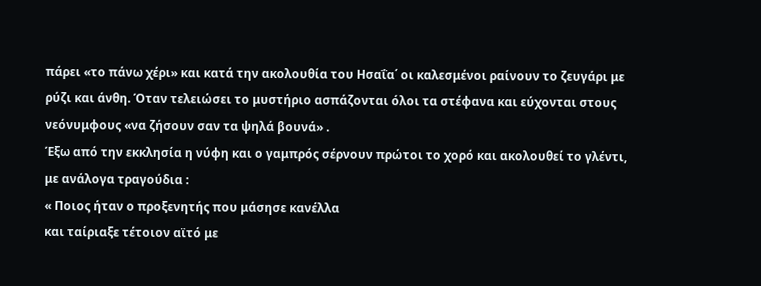πάρει «το πάνω χέρι» και κατά την ακολουθία του Ησαΐα΄ οι καλεσμένοι ραίνουν το ζευγάρι με ρύζι και άνθη. Όταν τελειώσει το μυστήριο ασπάζονται όλοι τα στέφανα και εύχονται στους νεόνυμφους «να ζήσουν σαν τα ψηλά βουνά» .
Έξω από την εκκλησία η νύφη και ο γαμπρός σέρνουν πρώτοι το χορό και ακολουθεί το γλέντι, με ανάλογα τραγούδια :
« Ποιος ήταν ο προξενητής που μάσησε κανέλλα
και ταίριαξε τέτοιον αϊτό με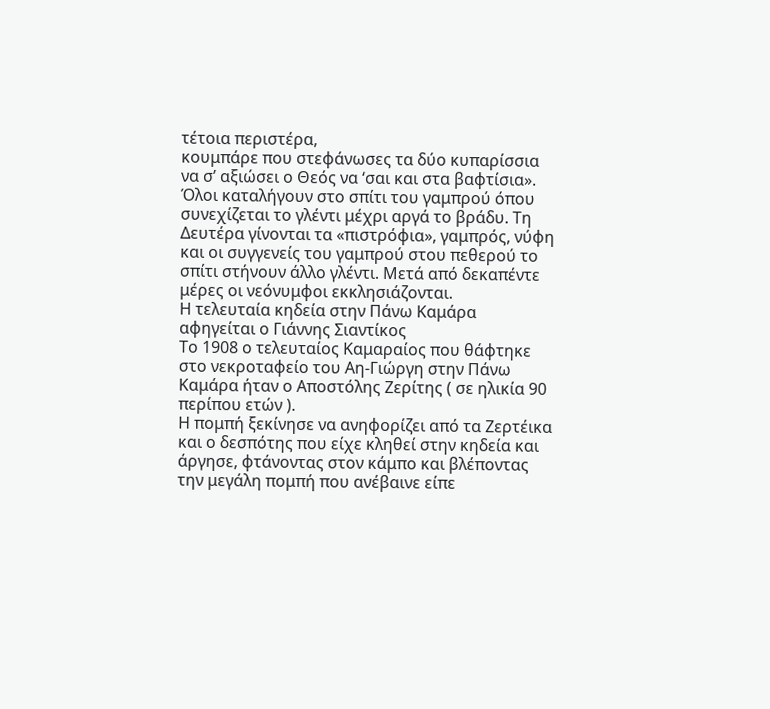τέτοια περιστέρα,
κουμπάρε που στεφάνωσες τα δύο κυπαρίσσια
να σ’ αξιώσει ο Θεός να ‘σαι και στα βαφτίσια».
Όλοι καταλήγουν στο σπίτι του γαμπρού όπου συνεχίζεται το γλέντι μέχρι αργά το βράδυ. Τη Δευτέρα γίνονται τα «πιστρόφια», γαμπρός, νύφη και οι συγγενείς του γαμπρού στου πεθερού το σπίτι στήνουν άλλο γλέντι. Μετά από δεκαπέντε μέρες οι νεόνυμφοι εκκλησιάζονται.
Η τελευταία κηδεία στην Πάνω Καμάρα
αφηγείται ο Γιάννης Σιαντίκος
Το 1908 ο τελευταίος Καμαραίος που θάφτηκε στο νεκροταφείο του Αη-Γιώργη στην Πάνω Καμάρα ήταν ο Αποστόλης Ζερίτης ( σε ηλικία 90 περίπου ετών ).
Η πομπή ξεκίνησε να ανηφορίζει από τα Ζερτέικα και ο δεσπότης που είχε κληθεί στην κηδεία και άργησε, φτάνοντας στον κάμπο και βλέποντας την μεγάλη πομπή που ανέβαινε είπε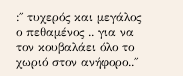:΄΄ τυχερός και μεγάλος ο πεθαμένος .. για να τον κουβαλάει όλο το χωριό στον ανήφορο..΄΄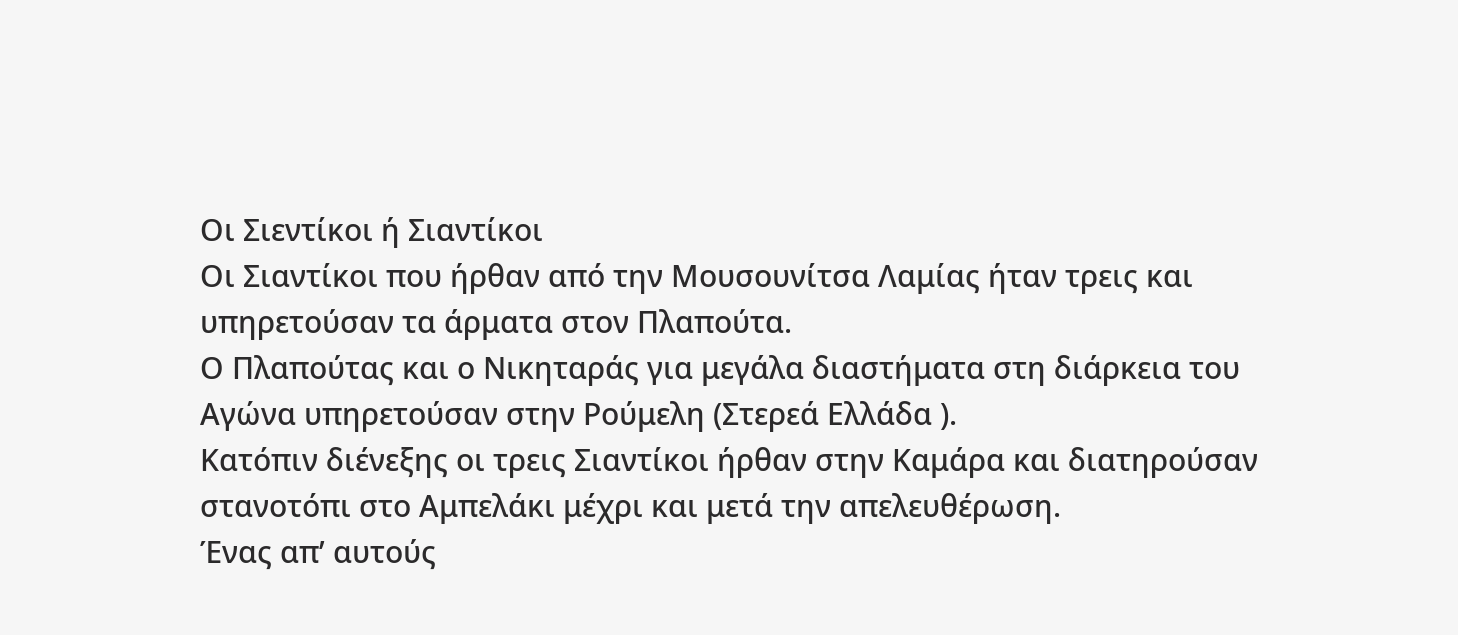Οι Σιεντίκοι ή Σιαντίκοι
Οι Σιαντίκοι που ήρθαν από την Μουσουνίτσα Λαμίας ήταν τρεις και υπηρετούσαν τα άρματα στον Πλαπούτα.
Ο Πλαπούτας και ο Νικηταράς για μεγάλα διαστήματα στη διάρκεια του Αγώνα υπηρετούσαν στην Ρούμελη (Στερεά Ελλάδα ).
Κατόπιν διένεξης οι τρεις Σιαντίκοι ήρθαν στην Καμάρα και διατηρούσαν στανοτόπι στο Αμπελάκι μέχρι και μετά την απελευθέρωση.
Ένας απ’ αυτούς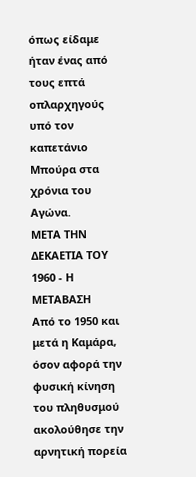όπως είδαμε ήταν ένας από τους επτά οπλαρχηγούς υπό τον καπετάνιο Μπούρα στα χρόνια του Αγώνα.
ΜΕΤΑ ΤΗΝ ΔΕΚΑΕΤΙΑ ΤΟΥ 1960 - Η ΜΕΤΑΒΑΣΗ
Από το 1950 και μετά η Καμάρα, όσον αφορά την φυσική κίνηση του πληθυσμού ακολούθησε την αρνητική πορεία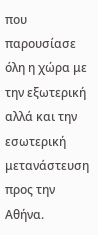που παρουσίασε όλη η χώρα με την εξωτερική αλλά και την εσωτερική μετανάστευση προς την Αθήνα.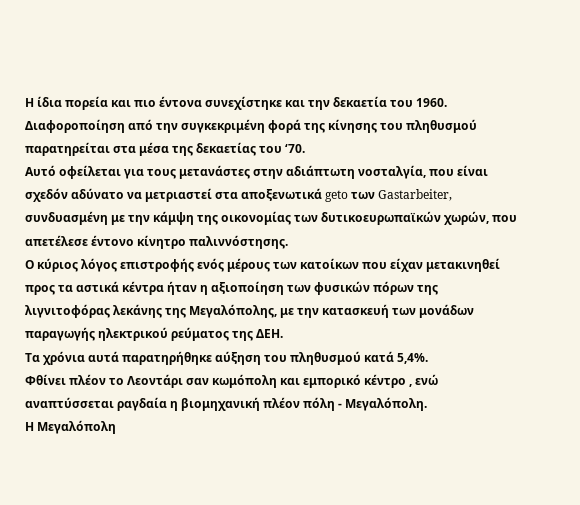Η ίδια πορεία και πιο έντονα συνεχίστηκε και την δεκαετία του 1960.
Διαφοροποίηση από την συγκεκριμένη φορά της κίνησης του πληθυσμού παρατηρείται στα μέσα της δεκαετίας του ‘70.
Αυτό οφείλεται για τους μετανάστες στην αδιάπτωτη νοσταλγία, που είναι σχεδόν αδύνατο να μετριαστεί στα αποξενωτικά geto των Gastarbeiter, συνδυασμένη με την κάμψη της οικονομίας των δυτικοευρωπαϊκών χωρών, που απετέλεσε έντονο κίνητρο παλιννόστησης.
Ο κύριος λόγος επιστροφής ενός μέρους των κατοίκων που είχαν μετακινηθεί προς τα αστικά κέντρα ήταν η αξιοποίηση των φυσικών πόρων της λιγνιτοφόρας λεκάνης της Μεγαλόπολης, με την κατασκευή των μονάδων παραγωγής ηλεκτρικού ρεύματος της ΔΕΗ.
Τα χρόνια αυτά παρατηρήθηκε αύξηση του πληθυσμού κατά 5,4%.
Φθίνει πλέον το Λεοντάρι σαν κωμόπολη και εμπορικό κέντρο , ενώ αναπτύσσεται ραγδαία η βιομηχανική πλέον πόλη - Μεγαλόπολη.
Η Μεγαλόπολη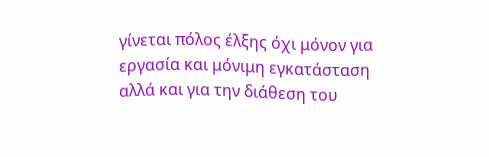γίνεται πόλος έλξης όχι μόνον για εργασία και μόνιμη εγκατάσταση αλλά και για την διάθεση του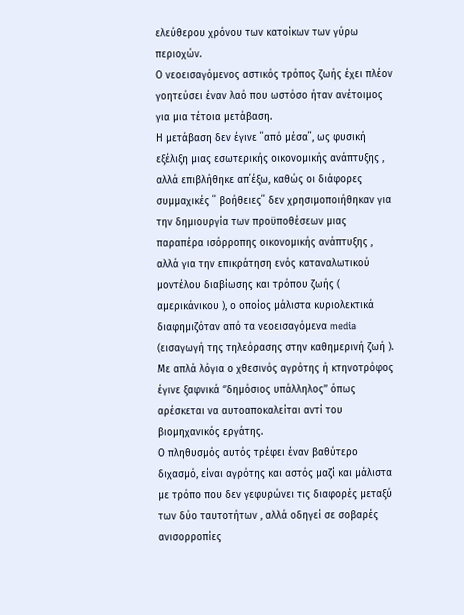ελεύθερου χρόνου των κατοίκων των γύρω περιοχών.
Ο νεοεισαγόμενος αστικός τρόπος ζωής έχει πλέον γοητεύσει έναν λαό που ωστόσο ήταν ανέτοιμος για μια τέτοια μετάβαση.
Η μετάβαση δεν έγινε ΄΄από μέσα΄΄, ως φυσική εξέλιξη μιας εσωτερικής οικονομικής ανάπτυξης , αλλά επιβλήθηκε απ΄έξω, καθώς οι διάφορες συμμαχικές ΄΄ βοήθειες΄΄ δεν χρησιμοποιήθηκαν για την δημιουργία των προϋποθέσεων μιας παραπέρα ισόρροπης οικονομικής ανάπτυξης , αλλά για την επικράτηση ενός καταναλωτικού μοντέλου διαβίωσης και τρόπου ζωής ( αμερικάνικου ), ο οποίος μάλιστα κυριολεκτικά διαφημιζόταν από τα νεοεισαγόμενα media (εισαγωγή της τηλεόρασης στην καθημερινή ζωή ).
Με απλά λόγια ο χθεσινός αγρότης ή κτηνοτρόφος έγινε ξαφνικά ‘’δημόσιος υπάλληλος’’ όπως αρέσκεται να αυτοαποκαλείται αντί του βιομηχανικός εργάτης.
Ο πληθυσμός αυτός τρέφει έναν βαθύτερο διχασμό, είναι αγρότης και αστός μαζί και μάλιστα με τρόπο που δεν γεφυρώνει τις διαφορές μεταξύ των δύο ταυτοτήτων , αλλά οδηγεί σε σοβαρές ανισορροπίες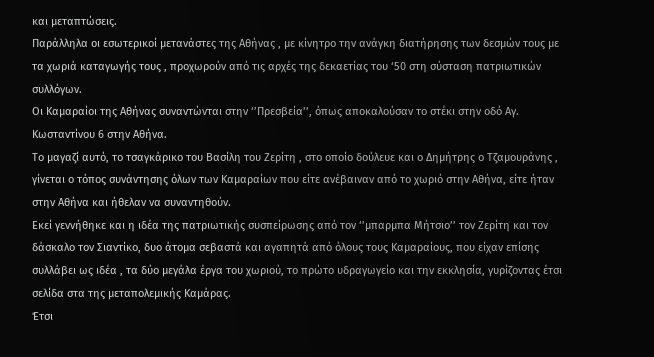και μεταπτώσεις.
Παράλληλα οι εσωτερικοί μετανάστες της Αθήνας , με κίνητρο την ανάγκη διατήρησης των δεσμών τους με τα χωριά καταγωγής τους , προχωρούν από τις αρχές της δεκαετίας του ‘50 στη σύσταση πατριωτικών συλλόγων.
Οι Καμαραίοι της Αθήνας συναντώνται στην ‘’Πρεσβεία’’, όπως αποκαλούσαν το στέκι στην οδό Αγ. Κωσταντίνου 6 στην Αθήνα.
Το μαγαζί αυτό, το τσαγκάρικο του Βασίλη του Ζερίτη , στο οποίο δούλευε και ο Δημήτρης ο Τζαμουράνης , γίνεται ο τόπος συνάντησης όλων των Καμαραίων που είτε ανέβαιναν από το χωριό στην Αθήνα, είτε ήταν στην Αθήνα και ήθελαν να συναντηθούν.
Εκεί γεννήθηκε και η ιδέα της πατριωτικής συσπείρωσης από τον ‘’μπαρμπα Μήτσιο’’ τον Ζερίτη και τον δάσκαλο τον Σιαντίκο, δυο άτομα σεβαστά και αγαπητά από όλους τους Καμαραίους, που είχαν επίσης συλλάβει ως ιδέα , τα δύο μεγάλα έργα του χωριού, το πρώτο υδραγωγείο και την εκκλησία, γυρίζοντας έτσι σελίδα στα της μεταπολεμικής Καμάρας.
Έτσι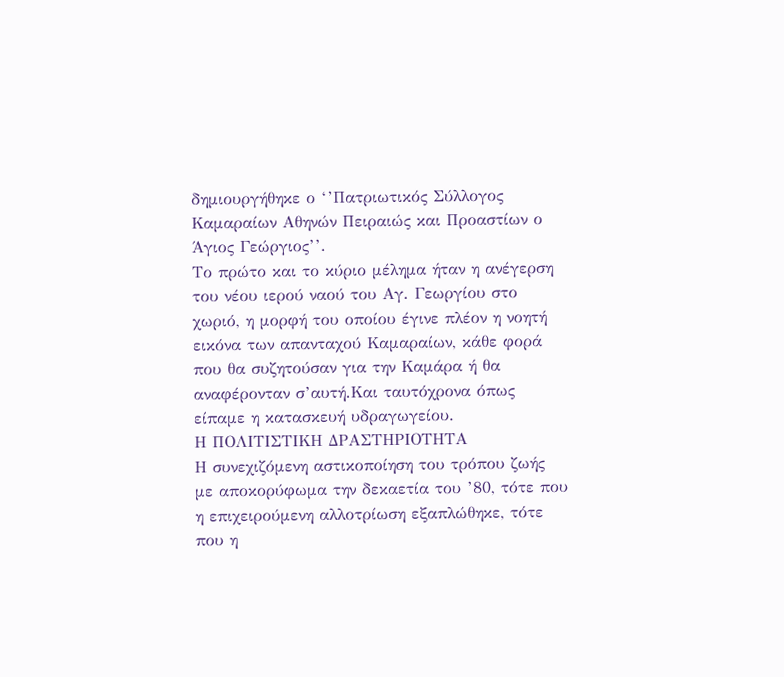δημιουργήθηκε ο ‘’Πατριωτικός Σύλλογος Καμαραίων Αθηνών Πειραιώς και Προαστίων ο Άγιος Γεώργιος’’.
Το πρώτο και το κύριο μέλημα ήταν η ανέγερση του νέου ιερού ναού του Αγ. Γεωργίου στο χωριό, η μορφή του οποίου έγινε πλέον η νοητή εικόνα των απανταχού Καμαραίων, κάθε φορά που θα συζητούσαν για την Καμάρα ή θα αναφέρονταν σ’αυτή.Και ταυτόχρονα όπως είπαμε η κατασκευή υδραγωγείου.
Η ΠΟΛΙΤΙΣΤΙΚΗ ΔΡΑΣΤΗΡΙΟΤΗΤΑ
Η συνεχιζόμενη αστικοποίηση του τρόπου ζωής με αποκορύφωμα την δεκαετία του ’80, τότε που η επιχειρούμενη αλλοτρίωση εξαπλώθηκε, τότε που η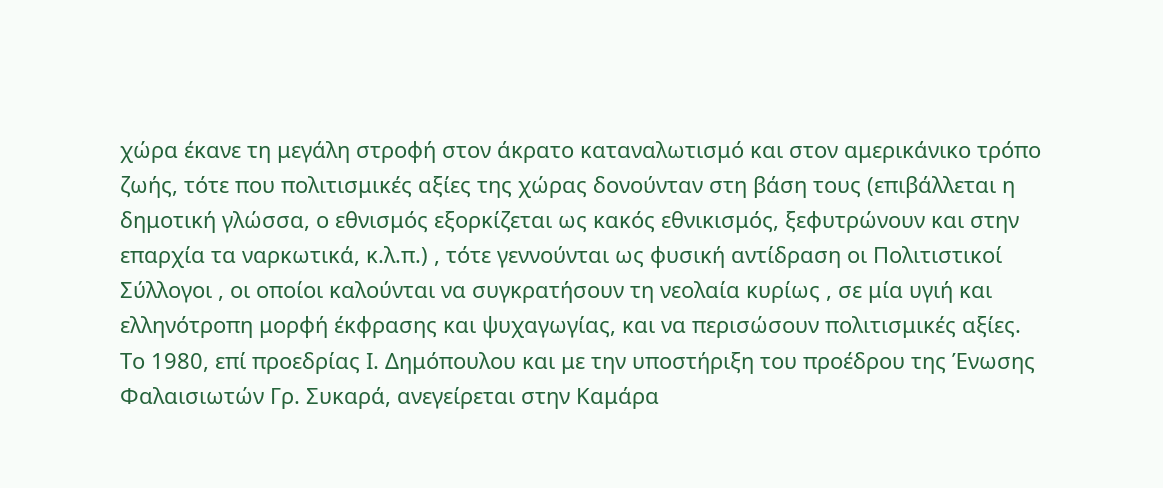χώρα έκανε τη μεγάλη στροφή στον άκρατο καταναλωτισμό και στον αμερικάνικο τρόπο ζωής, τότε που πολιτισμικές αξίες της χώρας δονούνταν στη βάση τους (επιβάλλεται η δημοτική γλώσσα, ο εθνισμός εξορκίζεται ως κακός εθνικισμός, ξεφυτρώνουν και στην επαρχία τα ναρκωτικά, κ.λ.π.) , τότε γεννούνται ως φυσική αντίδραση οι Πολιτιστικοί Σύλλογοι , οι οποίοι καλούνται να συγκρατήσουν τη νεολαία κυρίως , σε μία υγιή και ελληνότροπη μορφή έκφρασης και ψυχαγωγίας, και να περισώσουν πολιτισμικές αξίες.
Το 1980, επί προεδρίας Ι. Δημόπουλου και με την υποστήριξη του προέδρου της Ένωσης Φαλαισιωτών Γρ. Συκαρά, ανεγείρεται στην Καμάρα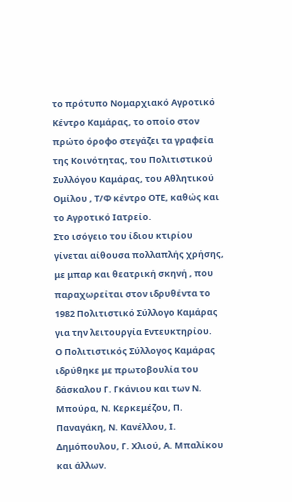το πρότυπο Νομαρχιακό Αγροτικό Κέντρο Καμάρας, το οποίο στον πρώτο όροφο στεγάζει τα γραφεία της Κοινότητας, του Πολιτιστικού Συλλόγου Καμάρας, του Αθλητικού Ομίλου , Τ/Φ κέντρο ΟΤΕ, καθώς και το Αγροτικό Ιατρείο.
Στο ισόγειο του ίδιου κτιρίου γίνεται αίθουσα πολλαπλής χρήσης, με μπαρ και θεατρική σκηνή , που παραχωρείται στον ιδρυθέντα το 1982 Πολιτιστικό Σύλλογο Καμάρας για την λειτουργία Εντευκτηρίου.
Ο Πολιτιστικός Σύλλογος Καμάρας ιδρύθηκε με πρωτοβουλία του δάσκαλου Γ. Γκάνιου και των Ν. Μπούρα, Ν. Κερκεμέζου, Π. Παναγάκη, Ν. Κανέλλου, Ι. Δημόπουλου, Γ. Χλιού, Α. Μπαλίκου και άλλων.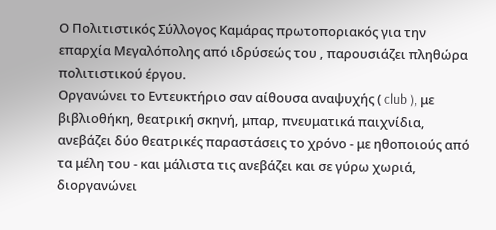Ο Πολιτιστικός Σύλλογος Καμάρας πρωτοποριακός για την επαρχία Μεγαλόπολης από ιδρύσεώς του , παρουσιάζει πληθώρα πολιτιστικού έργου.
Οργανώνει το Εντευκτήριο σαν αίθουσα αναψυχής ( club ), με βιβλιοθήκη, θεατρική σκηνή, μπαρ, πνευματικά παιχνίδια, ανεβάζει δύο θεατρικές παραστάσεις το χρόνο - με ηθοποιούς από τα μέλη του - και μάλιστα τις ανεβάζει και σε γύρω χωριά, διοργανώνει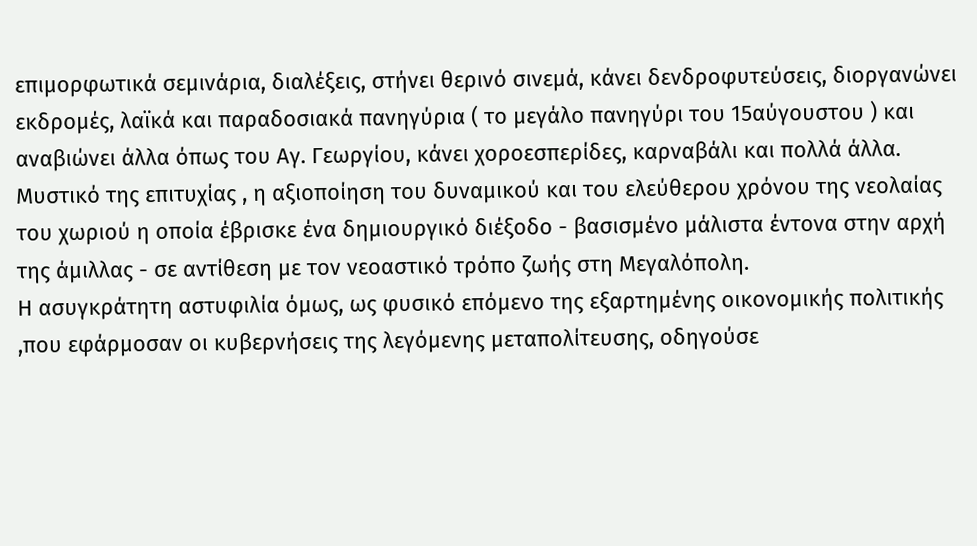επιμορφωτικά σεμινάρια, διαλέξεις, στήνει θερινό σινεμά, κάνει δενδροφυτεύσεις, διοργανώνει εκδρομές, λαϊκά και παραδοσιακά πανηγύρια ( το μεγάλο πανηγύρι του 15αύγουστου ) και αναβιώνει άλλα όπως του Αγ. Γεωργίου, κάνει χοροεσπερίδες, καρναβάλι και πολλά άλλα.
Μυστικό της επιτυχίας , η αξιοποίηση του δυναμικού και του ελεύθερου χρόνου της νεολαίας του χωριού η οποία έβρισκε ένα δημιουργικό διέξοδο - βασισμένο μάλιστα έντονα στην αρχή της άμιλλας - σε αντίθεση με τον νεοαστικό τρόπο ζωής στη Μεγαλόπολη.
Η ασυγκράτητη αστυφιλία όμως, ως φυσικό επόμενο της εξαρτημένης οικονομικής πολιτικής ,που εφάρμοσαν οι κυβερνήσεις της λεγόμενης μεταπολίτευσης, οδηγούσε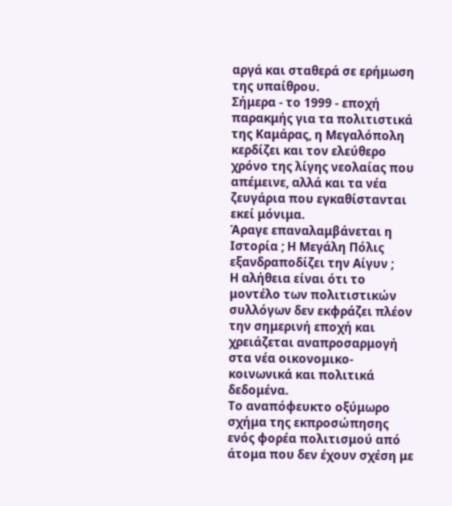αργά και σταθερά σε ερήμωση της υπαίθρου.
Σήμερα - το 1999 - εποχή παρακμής για τα πολιτιστικά της Καμάρας, η Μεγαλόπολη κερδίζει και τον ελεύθερο χρόνο της λίγης νεολαίας που απέμεινε, αλλά και τα νέα ζευγάρια που εγκαθίστανται εκεί μόνιμα.
Άραγε επαναλαμβάνεται η Ιστορία ; Η Μεγάλη Πόλις εξανδραποδίζει την Αίγυν ;
Η αλήθεια είναι ότι το μοντέλο των πολιτιστικών συλλόγων δεν εκφράζει πλέον την σημερινή εποχή και χρειάζεται αναπροσαρμογή στα νέα οικονομικο- κοινωνικά και πολιτικά δεδομένα.
Το αναπόφευκτο οξύμωρο σχήμα της εκπροσώπησης ενός φορέα πολιτισμού από άτομα που δεν έχουν σχέση με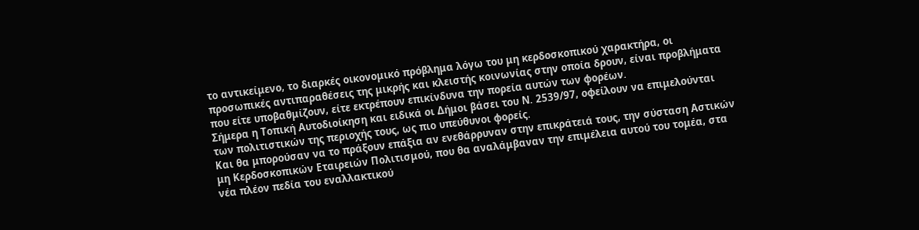το αντικείμενο, το διαρκές οικονομικό πρόβλημα λόγω του μη κερδοσκοπικού χαρακτήρα, οι προσωπικές αντιπαραθέσεις της μικρής και κλειστής κοινωνίας στην οποία δρουν, είναι προβλήματα που είτε υποβαθμίζουν, είτε εκτρέπουν επικίνδυνα την πορεία αυτών των φορέων.
Σήμερα η Τοπική Αυτοδιοίκηση και ειδικά οι Δήμοι βάσει του Ν. 2539/97, οφείλουν να επιμελούνται των πολιτιστικών της περιοχής τους, ως πιο υπεύθυνοι φορείς.
Και θα μπορούσαν να το πράξουν επάξια αν ενεθάρρυναν στην επικράτειά τους, την σύσταση Αστικών μη Κερδοσκοπικών Εταιρειών Πολιτισμού, που θα αναλάμβαναν την επιμέλεια αυτού του τομέα, στα νέα πλέον πεδία του εναλλακτικού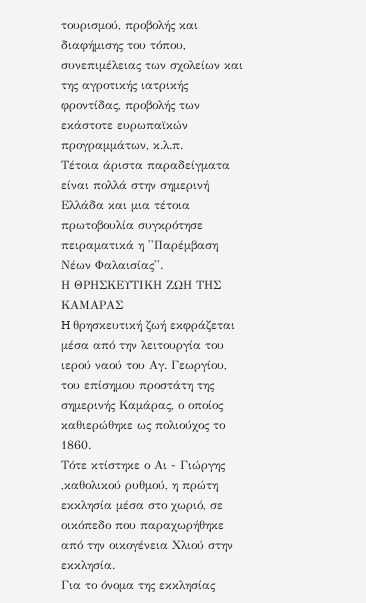τουρισμού, προβολής και διαφήμισης του τόπου, συνεπιμέλειας των σχολείων και της αγροτικής ιατρικής φροντίδας, προβολής των εκάστοτε ευρωπαϊκών προγραμμάτων, κ.λ.π.
Τέτοια άριστα παραδείγματα είναι πολλά στην σημερινή Ελλάδα και μια τέτοια πρωτοβουλία συγκρότησε πειραματικά η ''Παρέμβαση Νέων Φαλαισίας''.
Η ΘΡΗΣΚΕΥΤΙΚΗ ΖΩΗ ΤΗΣ ΚΑΜΑΡΑΣ
H θρησκευτική ζωή εκφράζεται μέσα από την λειτουργία του ιερού ναού του Αγ. Γεωργίου, του επίσημου προστάτη της σημερινής Καμάρας, ο οποίος καθιερώθηκε ως πολιούχος το 1860.
Τότε κτίστηκε ο Αι - Γιώργης ,καθολικού ρυθμού, η πρώτη εκκλησία μέσα στο χωριό, σε οικόπεδο που παραχωρήθηκε από την οικογένεια Χλιού στην εκκλησία.
Για το όνομα της εκκλησίας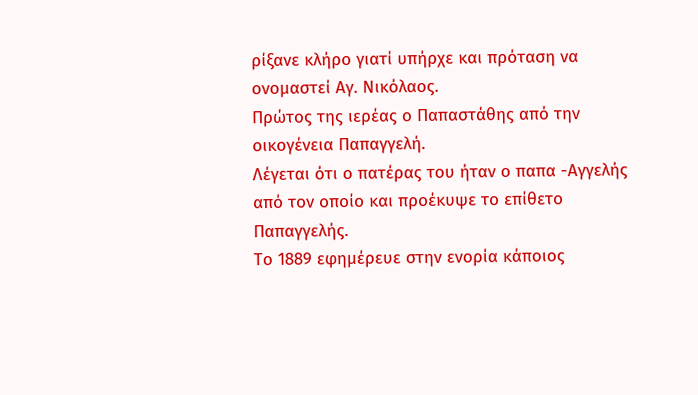ρίξανε κλήρο γιατί υπήρχε και πρόταση να ονομαστεί Αγ. Νικόλαος.
Πρώτος της ιερέας ο Παπαστάθης από την οικογένεια Παπαγγελή.
Λέγεται ότι ο πατέρας του ήταν ο παπα -Αγγελής από τον οποίο και προέκυψε το επίθετο Παπαγγελής.
Το 1889 εφημέρευε στην ενορία κάποιος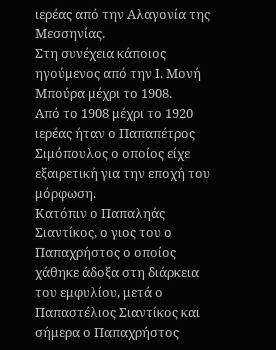ιερέας από την Αλαγονία της Μεσσηνίας.
Στη συνέχεια κάποιος ηγούμενος από την Ι. Μονή Μπούρα μέχρι το 1908.
Από το 1908 μέχρι το 1920 ιερέας ήταν ο Παπαπέτρος Σιμόπουλος ο οποίος είχε εξαιρετική για την εποχή του μόρφωση.
Κατόπιν ο Παπαληάς Σιαντίκος, ο γιος του ο Παπαχρήστος ο οποίος χάθηκε άδοξα στη διάρκεια του εμφυλίου, μετά ο Παπαστέλιος Σιαντίκος και σήμερα ο Παπαχρήστος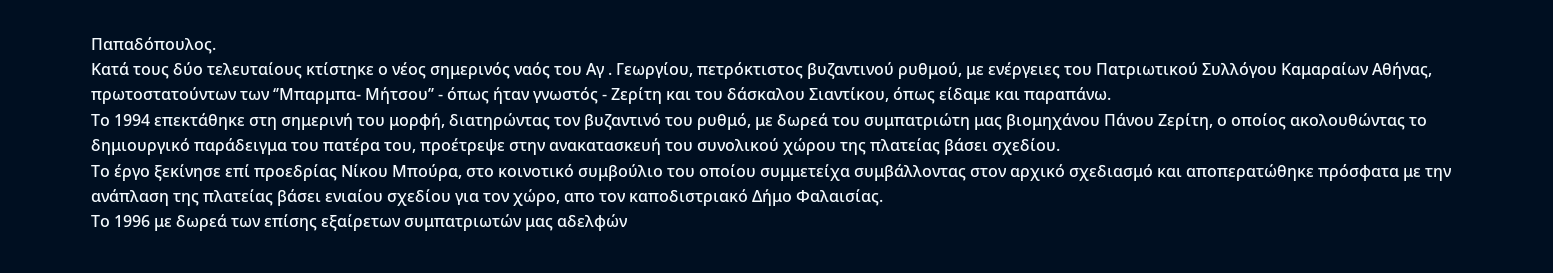Παπαδόπουλος.
Κατά τους δύο τελευταίους κτίστηκε ο νέος σημερινός ναός του Αγ . Γεωργίου, πετρόκτιστος βυζαντινού ρυθμού, με ενέργειες του Πατριωτικού Συλλόγου Καμαραίων Αθήνας, πρωτοστατούντων των ‘’Μπαρμπα- Μήτσου’’ - όπως ήταν γνωστός - Ζερίτη και του δάσκαλου Σιαντίκου, όπως είδαμε και παραπάνω.
Το 1994 επεκτάθηκε στη σημερινή του μορφή, διατηρώντας τον βυζαντινό του ρυθμό, με δωρεά του συμπατριώτη μας βιομηχάνου Πάνου Ζερίτη, ο οποίος ακολουθώντας το δημιουργικό παράδειγμα του πατέρα του, προέτρεψε στην ανακατασκευή του συνολικού χώρου της πλατείας βάσει σχεδίου.
Το έργο ξεκίνησε επί προεδρίας Νίκου Μπούρα, στο κοινοτικό συμβούλιο του οποίου συμμετείχα συμβάλλοντας στον αρχικό σχεδιασμό και αποπερατώθηκε πρόσφατα με την ανάπλαση της πλατείας βάσει ενιαίου σχεδίου για τον χώρο, απο τον καποδιστριακό Δήμο Φαλαισίας.
Το 1996 με δωρεά των επίσης εξαίρετων συμπατριωτών μας αδελφών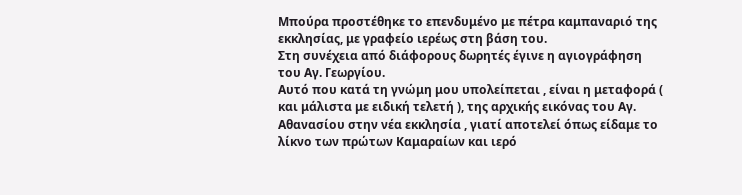Μπούρα προστέθηκε το επενδυμένο με πέτρα καμπαναριό της εκκλησίας, με γραφείο ιερέως στη βάση του.
Στη συνέχεια από διάφορους δωρητές έγινε η αγιογράφηση του Αγ. Γεωργίου.
Αυτό που κατά τη γνώμη μου υπολείπεται , είναι η μεταφορά ( και μάλιστα με ειδική τελετή ), της αρχικής εικόνας του Αγ. Αθανασίου στην νέα εκκλησία , γιατί αποτελεί όπως είδαμε το λίκνο των πρώτων Καμαραίων και ιερό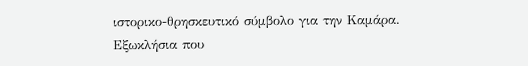ιστορικο-θρησκευτικό σύμβολο για την Καμάρα.
Εξωκλήσια που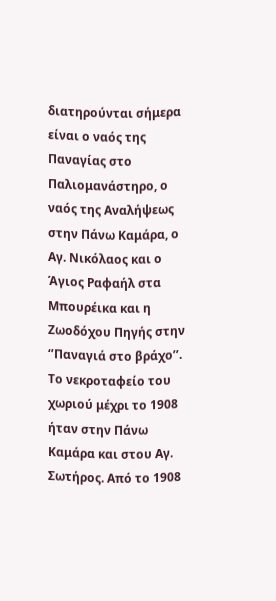διατηρούνται σήμερα είναι ο ναός της Παναγίας στο Παλιομανάστηρο, ο ναός της Αναλήψεως στην Πάνω Καμάρα, ο Αγ. Νικόλαος και ο Άγιος Ραφαήλ στα Μπουρέικα και η Ζωοδόχου Πηγής στην ‘’Παναγιά στο βράχο’’.
Το νεκροταφείο του χωριού μέχρι το 1908 ήταν στην Πάνω Καμάρα και στου Αγ. Σωτήρος. Από το 1908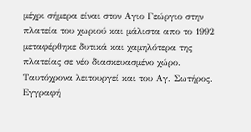μέχρι σήμερα είναι στον Αγιο Γεώργιο στην πλατεία του χωριού και μάλιστα απο το 1992 μεταφέρθηκε δυτικά και χαμηλότερα της πλατείας σε νέο διασκευασμένο χώρο. Ταυτόχρονα λειτουργεί και του Αγ. Σωτήρος.
Εγγραφή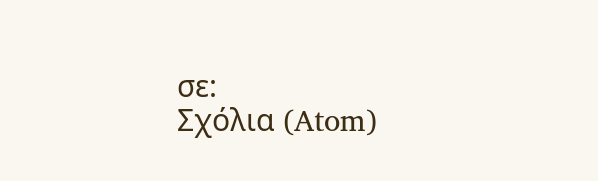σε:
Σχόλια (Atom)